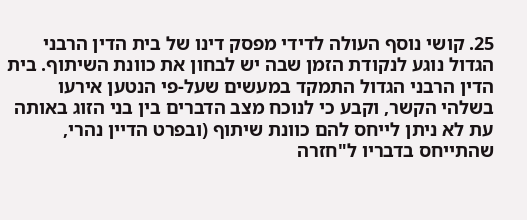25. קושי נוסף העולה לדידי מפסק דינו של בית הדין הרבני הגדול נוגע לנקודת הזמן שבה יש לבחון את כוונת השיתוף. בית הדין הרבני הגדול התמקד במעשים שעל-פי הנטען אירעו בשלהי הקשר, וקבע כי לנוכח מצב הדברים בין בני הזוג באותה עת לא ניתן לייחס להם כוונת שיתוף (ובפרט הדיין נהרי, שהתייחס בדבריו ל"חזרה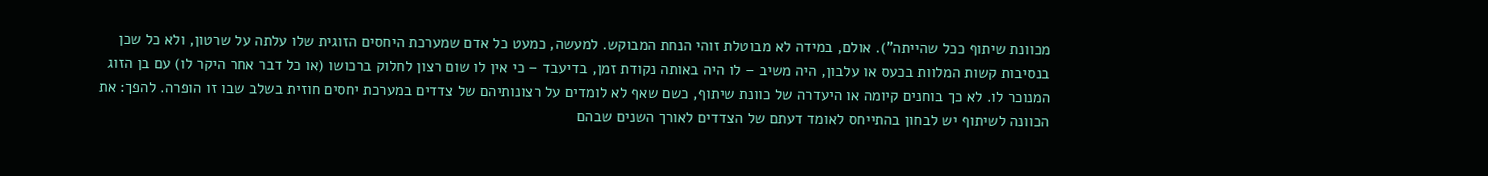מכוונת שיתוף ככל שהייתה"). אולם, במידה לא מבוטלת זוהי הנחת המבוקש. למעשה, כמעט כל אדם שמערכת היחסים הזוגית שלו עלתה על שרטון, ולא כל שכן בנסיבות קשות המלוות בכעס או עלבון, היה משיב – לו היה באותה נקודת זמן, בדיעבד – כי אין לו שום רצון לחלוק ברכושו (או כל דבר אחר היקר לו) עם בן הזוג המנוכר לו. לא כך בוחנים קיומה או היעדרה של כוונת שיתוף, כשם שאף לא לומדים על רצונותיהם של צדדים במערכת יחסים חוזית בשלב שבו זו הופרה. להפך: את הכוונה לשיתוף יש לבחון בהתייחס לאומד דעתם של הצדדים לאורך השנים שבהם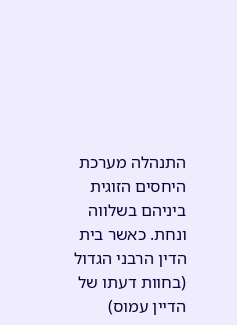התנהלה מערכת היחסים הזוגית ביניהם בשלווה ונחת. כאשר בית הדין הרבני הגדול (בחוות דעתו של הדיין עמוס)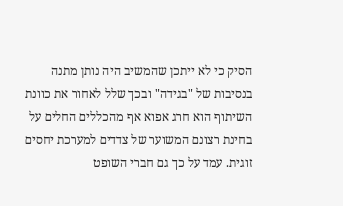הסיק כי לא ייתכן שהמשיב היה נותן מתנה בנסיבות של "בגידה" ובכך שלל לאחור את כוונת השיתוף הוא חרג אפוא אף מהכללים החלים על בחינת רצונם המשוער של צדדים למערכת יחסים זוגית. עמד על כך גם חברי השופט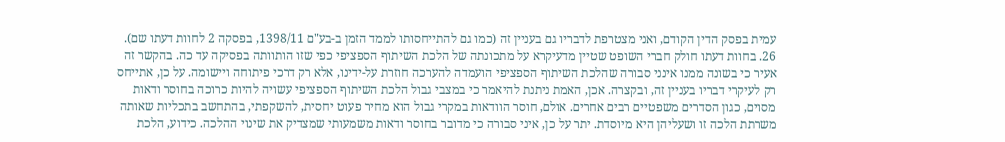עמית בפסק הדין הקודם, ואני מצטרפת לדבריו גם בעניין זה (כמו גם להתייחסותו לממד הזמן ב-בע"ם 1398/11, בפסקה 2 לחוות דעתו שם).
26. בחוות דעתו חולק חברי השופט שטיין מדעיקרא על מתכונתה של הלכת השיתוף הספציפי כפי שזו הותוותה בפסיקה עד כה. בהקשר זה אעיר כי בשונה ממנו אינני סבורה שהלכת השיתוף הספציפי הועמדה להערכה חוזרת על-ידינו, אלא רק דרכי פיתוחה ויישומה. על כן, אתייחס רק לעיקרי דבריו בעניין זה, ובקצרה. אכן, האמת ניתנת להיאמר כי במצבי גבול הלכת השיתוף הספציפי עשויה להיות כרוכה בחוסר ודאות מסוים, כגון הסדרים משפטיים רבים אחרים. אולם, חוסר הוודאות במקרי גבול הוא מחיר פעוט יחסית, להשקפתי, בהתחשב בתכליות שאותה משרתת הלכה זו ושעליהן היא מיוסדת. יתר על כן, איני סבורה כי מדובר בחוסר ודאות משמעותי שמצדיק את שינוי ההלכה. כידוע, הלכת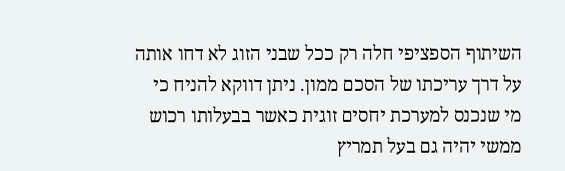השיתוף הספציפי חלה רק ככל שבני הזוג לא דחו אותה על דרך עריכתו של הסכם ממון. ניתן דווקא להניח כי מי שנכנס למערכת יחסים זוגית כאשר בבעלותו רכוש ממשי יהיה גם בעל תמריץ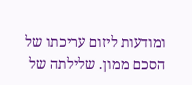ומודעות ליזום עריכתו של הסכם ממון. שלילתה של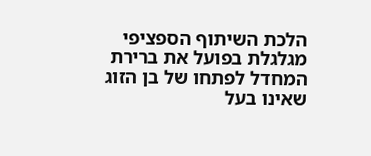הלכת השיתוף הספציפי מגלגלת בפועל את ברירת המחדל לפתחו של בן הזוג שאינו בעל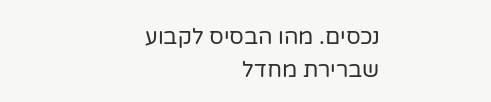נכסים. מהו הבסיס לקבוע שברירת מחדל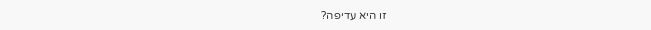זו היא עדיפה?